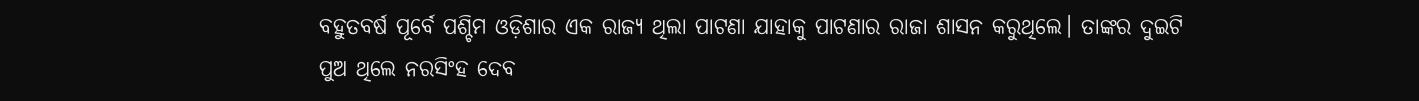ବହୁତବର୍ଷ ପୂର୍ବେ ପଶ୍ଚିମ ଓଡ଼ିଶାର ଏକ ରାଜ୍ୟ ଥିଲା ପାଟଣା ଯାହାକୁ ପାଟଣାର ରାଜା ଶାସନ କରୁଥିଲେ। ତାଙ୍କର ଦୁଇଟି ପୁଅ ଥିଲେ ନରସିଂହ ଦେବ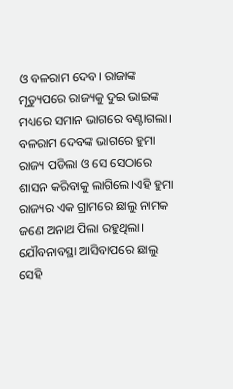ଓ ବଳରାମ ଦେବ। ରାଜାଙ୍କ ମୃତ୍ୟୁପରେ ରାଜ୍ୟକୁ ଦୁଇ ଭାଇଙ୍କ ମଧ୍ୟରେ ସମାନ ଭାଗରେ ବଣ୍ଟାଗଲା। ବଳରାମ ଦେବଙ୍କ ଭାଗରେ ହୁମା ରାଜ୍ୟ ପଡିଲା ଓ ସେ ସେଠାରେ ଶାସନ କରିବାକୁ ଲାଗିଲେ।ଏହି ହୁମା ରାଜ୍ୟର ଏକ ଗ୍ରାମରେ ଛାଲୁ ନାମକ ଜଣେ ଅନାଥ ପିଲା ରହୁଥିଲା।
ଯୌବନାବସ୍ଥା ଆସିବାପରେ ଛାଲୁ ସେହି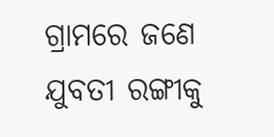ଗ୍ରାମରେ ଜଣେ ଯୁବତୀ ରଙ୍ଗୀକୁ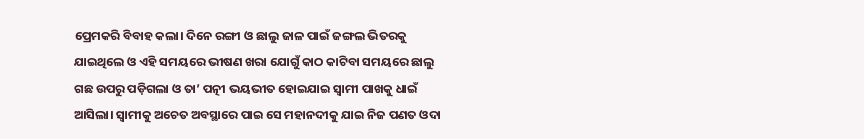ପ୍ରେମକରି ବିବାହ କଲା। ଦିନେ ରଙ୍ଗୀ ଓ ଛାଲୁ ଜାଳ ପାଇଁ ଜଙ୍ଗଲ ଭିତରକୁ ଯାଇଥିଲେ ଓ ଏହି ସମୟରେ ଭୀଷଣ ଖରା ଯୋଗୁଁ କାଠ କାଟିବା ସମୟରେ ଛାଲୁ ଗଛ ଉପରୁ ପଡ଼ିଗଲା ଓ ତା’ ପତ୍ନୀ ଭୟଭୀତ ହୋଇଯାଇ ସ୍ୱାମୀ ପାଖକୁ ଧାଇଁ ଆସିଲା। ସ୍ୱାମୀକୁ ଅଚେତ ଅବସ୍ଥାରେ ପାଇ ସେ ମହାନଦୀକୁ ଯାଇ ନିଜ ପଣତ ଓଦା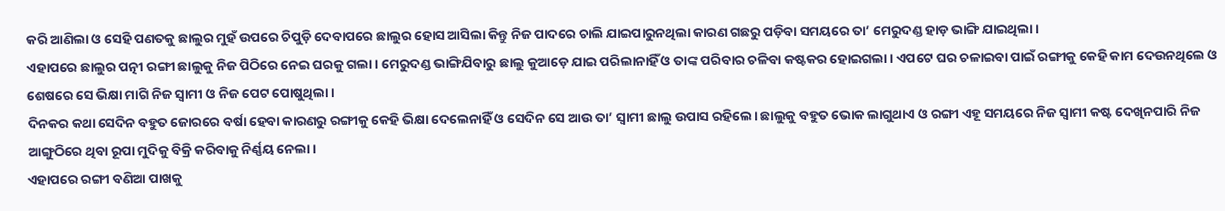କରି ଆଣିଲା ଓ ସେହି ପଣତକୁ ଛାଲୁର ମୁହଁ ଉପରେ ଚିପୁଡ଼ି ଦେବାପରେ ଛାଲୁର ହୋସ ଆସିଲା କିନ୍ତୁ ନିଜ ପାଦରେ ଚାଲି ଯାଇପାରୁନଥିଲା କାରଣ ଗଛରୁ ପଡ଼ିବା ସମୟରେ ତା’ ମେରୁଦଣ୍ଡ ହାଡ଼ ଭାଙ୍ଗି ଯାଇଥିଲା।
ଏହାପରେ ଛାଲୁର ପତ୍ନୀ ରଙ୍ଗୀ ଛାଲୁକୁ ନିଜ ପିଠିରେ ନେଇ ଘରକୁ ଗଲା। ମେରୁଦଣ୍ଡ ଭାଙ୍ଗିଯିବାରୁ ଛାଲୁ କୁଆଡ଼େ ଯାଇ ପରିଲାନାହିଁ ଓ ତାଙ୍କ ପରିବାର ଚଳିବା କଷ୍ଟକର ହୋଇଗଲା। ଏପଟେ ଘର ଚଳାଇବା ପାଇଁ ରଙ୍ଗୀକୁ କେହି କାମ ଦେଉନଥିଲେ ଓ ଶେଷରେ ସେ ଭିକ୍ଷା ମାଗି ନିଜ ସ୍ୱାମୀ ଓ ନିଜ ପେଟ ପୋଷୁଥିଲା।
ଦିନକର କଥା ସେଦିନ ବହୁତ ଜୋରରେ ବର୍ଷା ହେବା କାରଣରୁ ରଙ୍ଗୀକୁ କେହି ଭିକ୍ଷା ଦେଲେନାହିଁ ଓ ସେଦିନ ସେ ଆଉ ତା’ ସ୍ବାମୀ ଛାଲୁ ଉପାସ ରହିଲେ। ଛାଲୁକୁ ବହୁତ ଭୋକ ଲାଗୁଥାଏ ଓ ରଙ୍ଗୀ ଏହୂ ସମୟରେ ନିଜ ସ୍ୱାମୀ କଷ୍ଟ ଦେଖିନପାରି ନିଜ ଆଙ୍ଗୁଠିରେ ଥିବା ରୂପା ମୁଦିକୁ ବିକ୍ରି କରିବାକୁ ନିର୍ଣ୍ଣୟ ନେଲା।
ଏହାପରେ ରଙ୍ଗୀ ବଣିଆ ପାଖକୁ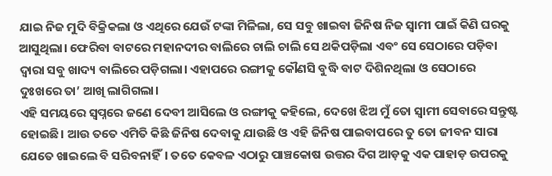ଯାଇ ନିଜ ମୁଦି ବିକ୍ରିକଲା ଓ ଏଥିରେ ଯେଉଁ ଟଙ୍କା ମିଳିଲା, ସେ ସବୁ ଖାଇବା ଜିନିଷ ନିଜ ସ୍ୱାମୀ ପାଇଁ କିଣି ଘରକୁ ଆସୁଥିଲା। ଫେରିବା ବାଟରେ ମହାନଦୀର ବାଲିରେ ଚାଲି ଚାଲି ସେ ଥକିପଡ଼ିଲା ଏବଂ ସେ ସେଠାରେ ପଡ଼ିବା ଦ୍ୱାରା ସବୁ ଖାଦ୍ୟ ବାଲିରେ ପଡ଼ିଗଲା। ଏହାପରେ ରଙ୍ଗୀକୁ କୌଣସି ବୁଦ୍ଧି ବାଟ ଦିଶିନଥିଲା ଓ ସେଠାରେ ଦୁଃଖରେ ତା’ ଆଖି ଲାଗିଗଲା।
ଏହି ସମୟରେ ସ୍ୱପ୍ନରେ ଜଣେ ଦେବୀ ଆସିଲେ ଓ ରଙ୍ଗୀକୁ କହିଲେ, ଦେଖେ ଝିଅ ମୁଁ ତୋ ସ୍ୱାମୀ ସେବାରେ ସନ୍ତୁଷ୍ଟ ହୋଇଛି। ଆଉ ତତେ ଏମିତି କିଛି ଜିନିଷ ଦେବାକୁ ଯାଉଛି ଓ ଏହି ଜିନିଷ ପାଇବାପରେ ତୁ ତୋ ଜୀବନ ସାରା ଯେତେ ଖାଇଲେ ବି ସରିବନାହିଁ। ତତେ କେବଳ ଏଠାରୁ ପାଞ୍ଚକୋଷ ଉତ୍ତର ଦିଗ ଆଡ଼କୁ ଏକ ପାହାଡ଼ ଉପରକୁ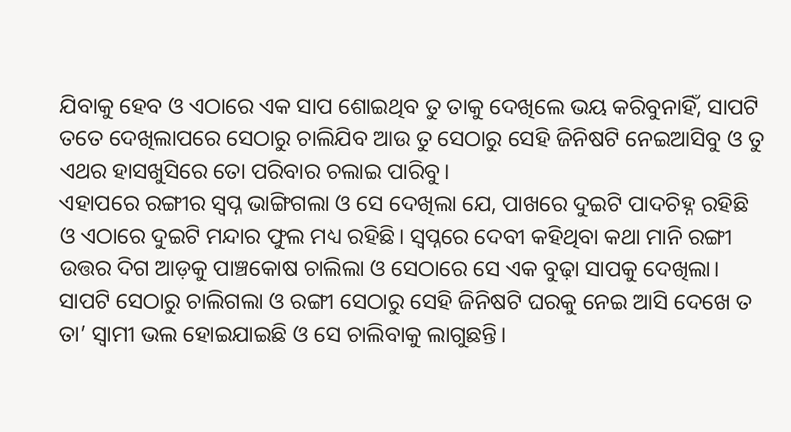ଯିବାକୁ ହେବ ଓ ଏଠାରେ ଏକ ସାପ ଶୋଇଥିବ ତୁ ତାକୁ ଦେଖିଲେ ଭୟ କରିବୁନାହିଁ, ସାପଟି ତତେ ଦେଖିଲାପରେ ସେଠାରୁ ଚାଲିଯିବ ଆଉ ତୁ ସେଠାରୁ ସେହି ଜିନିଷଟି ନେଇଆସିବୁ ଓ ତୁ ଏଥର ହାସଖୁସିରେ ତୋ ପରିବାର ଚଲାଇ ପାରିବୁ।
ଏହାପରେ ରଙ୍ଗୀର ସ୍ୱପ୍ନ ଭାଙ୍ଗିଗଲା ଓ ସେ ଦେଖିଲା ଯେ, ପାଖରେ ଦୁଇଟି ପାଦଚିହ୍ନ ରହିଛି ଓ ଏଠାରେ ଦୁଇଟି ମନ୍ଦାର ଫୁଲ ମଧ୍ୟ ରହିଛି। ସ୍ୱପ୍ନରେ ଦେବୀ କହିଥିବା କଥା ମାନି ରଙ୍ଗୀ ଉତ୍ତର ଦିଗ ଆଡ଼କୁ ପାଞ୍ଚକୋଷ ଚାଲିଲା ଓ ସେଠାରେ ସେ ଏକ ବୁଢ଼ା ସାପକୁ ଦେଖିଲା। ସାପଟି ସେଠାରୁ ଚାଲିଗଲା ଓ ରଙ୍ଗୀ ସେଠାରୁ ସେହି ଜିନିଷଟି ଘରକୁ ନେଇ ଆସି ଦେଖେ ତ ତା’ ସ୍ବାମୀ ଭଲ ହୋଇଯାଇଛି ଓ ସେ ଚାଲିବାକୁ ଲାଗୁଛନ୍ତି।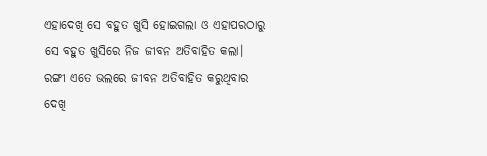ଏହାଦେଖି ସେ ବହୁତ ଖୁସି ହୋଇଗଲା ଓ ଏହାପରଠାରୁ ସେ ବହୁତ ଖୁସିରେ ନିଜ ଜୀବନ ଅତିବାହିତ କଲା।
ରଙ୍ଗୀ ଏତେ ଭଲରେ ଜୀବନ ଅତିବାହିତ କରୁଥିବାର ଦେଖି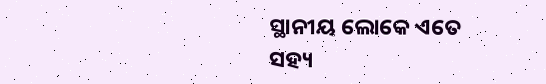ସ୍ଥାନୀୟ ଲୋକେ ଏତେ ସହ୍ୟ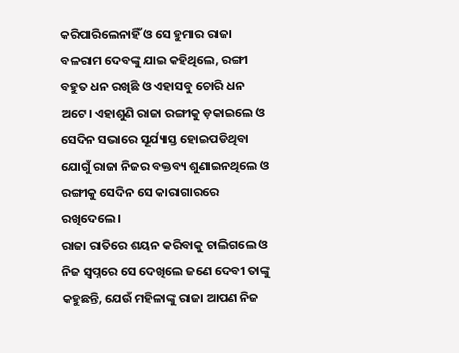କରିପାରିଲେନାହିଁ ଓ ସେ ହୁମାର ରାଜା ବଳରାମ ଦେବଙ୍କୁ ଯାଇ କହିଥିଲେ, ରଙ୍ଗୀ ବହୁତ ଧନ ରଖିଛି ଓ ଏହାସବୁ ଚୋରି ଧନ ଅଟେ। ଏହାଶୁଣି ରାଜା ରଙ୍ଗୀକୁ ଡ଼କାଇଲେ ଓ ସେଦିନ ସଭାରେ ସୂର୍ଯ୍ୟାସ୍ତ ହୋଇପଡିଥିବା ଯୋଗୁଁ ରାଜା ନିଜର ବକ୍ତବ୍ୟ ଶୁଣାଇନଥିଲେ ଓ ରଙ୍ଗୀକୁ ସେଦିନ ସେ କାରାଗାରରେ ରଖିଦେଲେ।
ରାଜା ରାତିରେ ଶୟନ କରିବାକୁ ଚାଲିଗଲେ ଓ ନିଜ ସ୍ୱପ୍ନରେ ସେ ଦେଖିଲେ ଜଣେ ଦେବୀ ତାଙ୍କୁ କହୁଛନ୍ତି, ଯେଉଁ ମହିଳାଙ୍କୁ ରାଜା ଆପଣ ନିଜ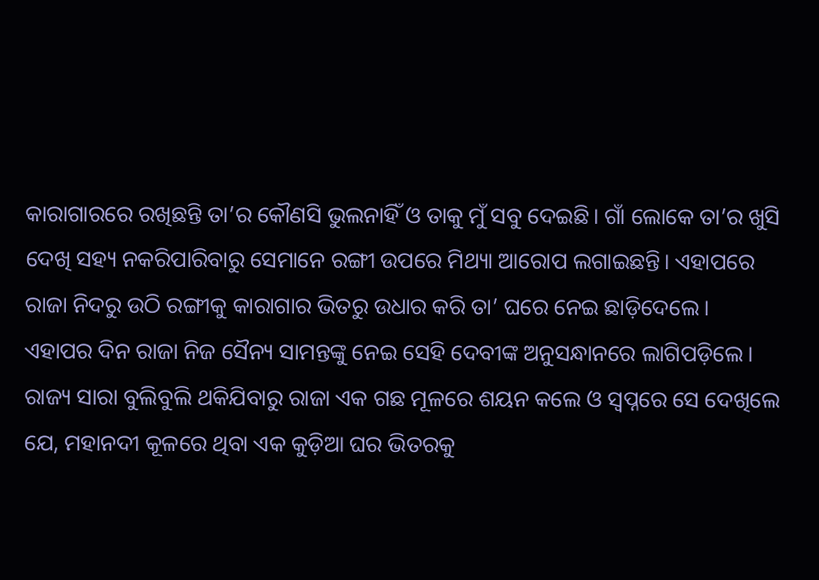କାରାଗାରରେ ରଖିଛନ୍ତି ତା’ର କୌଣସି ଭୁଲନାହିଁ ଓ ତାକୁ ମୁଁ ସବୁ ଦେଇଛି। ଗାଁ ଲୋକେ ତା’ର ଖୁସି ଦେଖି ସହ୍ୟ ନକରିପାରିବାରୁ ସେମାନେ ରଙ୍ଗୀ ଉପରେ ମିଥ୍ୟା ଆରୋପ ଲଗାଇଛନ୍ତି। ଏହାପରେ ରାଜା ନିଦରୁ ଉଠି ରଙ୍ଗୀକୁ କାରାଗାର ଭିତରୁ ଉଧାର କରି ତା’ ଘରେ ନେଇ ଛାଡ଼ିଦେଲେ।
ଏହାପର ଦିନ ରାଜା ନିଜ ସୈନ୍ୟ ସାମନ୍ତଙ୍କୁ ନେଇ ସେହି ଦେବୀଙ୍କ ଅନୁସନ୍ଧାନରେ ଲାଗିପଡ଼ିଲେ। ରାଜ୍ୟ ସାରା ବୁଲିବୁଲି ଥକିଯିବାରୁ ରାଜା ଏକ ଗଛ ମୂଳରେ ଶୟନ କଲେ ଓ ସ୍ୱପ୍ନରେ ସେ ଦେଖିଲେ ଯେ, ମହାନଦୀ କୂଳରେ ଥିବା ଏକ କୁଡ଼ିଆ ଘର ଭିତରକୁ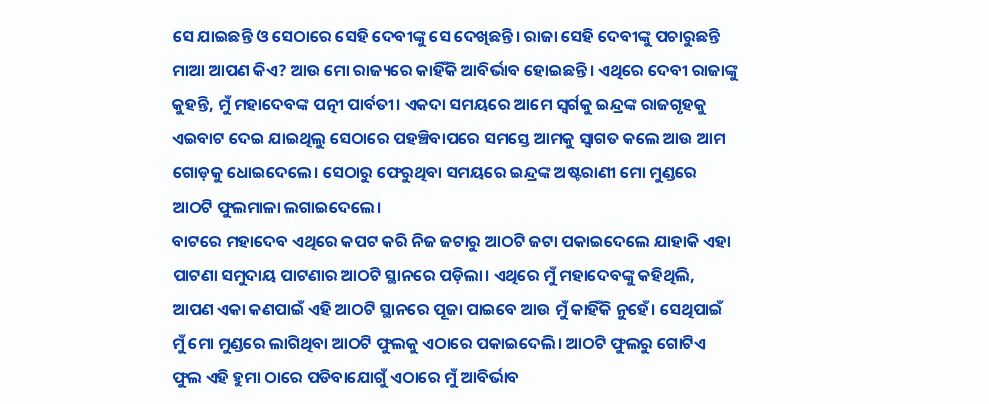ସେ ଯାଇଛନ୍ତି ଓ ସେଠାରେ ସେହି ଦେବୀଙ୍କୁ ସେ ଦେଖିଛନ୍ତି। ରାଜା ସେହି ଦେବୀଙ୍କୁ ପଚାରୁଛନ୍ତି ମାଆ ଆପଣ କିଏ? ଆଉ ମୋ ରାଜ୍ୟରେ କାହିଁକି ଆବିର୍ଭାବ ହୋଇଛନ୍ତି। ଏଥିରେ ଦେବୀ ରାଜାଙ୍କୁ କୁହନ୍ତି, ମୁଁ ମହାଦେବଙ୍କ ପତ୍ନୀ ପାର୍ବତୀ। ଏକଦା ସମୟରେ ଆମେ ସ୍ୱର୍ଗକୁ ଇନ୍ଦ୍ରଙ୍କ ରାଜଗୃହକୁ ଏଇବାଟ ଦେଇ ଯାଇଥିଲୁ ସେଠାରେ ପହଞ୍ଚିବାପରେ ସମସ୍ତେ ଆମକୁ ସ୍ୱାଗତ କଲେ ଆଉ ଆମ ଗୋଡ଼କୁ ଧୋଇଦେଲେ। ସେଠାରୁ ଫେରୁଥିବା ସମୟରେ ଇନ୍ଦ୍ରଙ୍କ ଅଷ୍ଟରାଣୀ ମୋ ମୁଣ୍ଡରେ ଆଠଟି ଫୁଲମାଳା ଲଗାଇଦେଲେ।
ବାଟରେ ମହାଦେବ ଏଥିରେ କପଟ କରି ନିଜ ଜଟାରୁ ଆଠଟି ଜଟା ପକାଇଦେଲେ ଯାହାକି ଏହା ପାଟଣା ସମୁଦାୟ ପାଟଣାର ଆଠଟି ସ୍ଥାନରେ ପଡ଼ିଲା। ଏଥିରେ ମୁଁ ମହାଦେବଙ୍କୁ କହିଥିଲି, ଆପଣ ଏକା କଣପାଇଁ ଏହି ଆଠଟି ସ୍ଥାନରେ ପୂଜା ପାଇବେ ଆଉ ମୁଁ କାହିଁକି ନୁହେଁ। ସେଥିପାଇଁ ମୁଁ ମୋ ମୁଣ୍ଡରେ ଲାଗିଥିବା ଆଠଟି ଫୁଲକୁ ଏଠାରେ ପକାଇଦେଲି। ଆଠଟି ଫୁଲରୁ ଗୋଟିଏ ଫୁଲ ଏହି ହୁମା ଠାରେ ପଡିବାଯୋଗୁଁ ଏଠାରେ ମୁଁ ଆବିର୍ଭାବ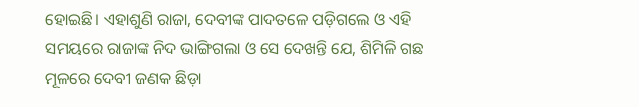ହୋଇଛି। ଏହାଶୁଣି ରାଜା, ଦେବୀଙ୍କ ପାଦତଳେ ପଡ଼ିଗଲେ ଓ ଏହି ସମୟରେ ରାଜାଙ୍କ ନିଦ ଭାଙ୍ଗିଗଲା ଓ ସେ ଦେଖନ୍ତି ଯେ, ଶିମିଳି ଗଛ ମୂଳରେ ଦେବୀ ଜଣକ ଛିଡ଼ା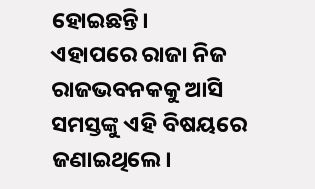ହୋଇଛନ୍ତି।
ଏହାପରେ ରାଜା ନିଜ ରାଜଭବନକକୁ ଆସି ସମସ୍ତଙ୍କୁ ଏହି ବିଷୟରେ ଜଣାଇଥିଲେ।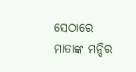ସେଠାରେ ମାତାଙ୍କ ମନ୍ଦିର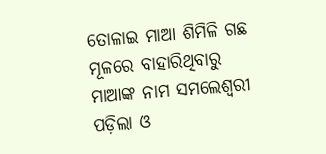ତୋଳାଇ ମାଆ ଶିମିଳି ଗଛ ମୂଳରେ ବାହାରିଥିବାରୁ ମାଆଙ୍କ ନାମ ସମଲେଶ୍ବରୀ ପଡ଼ିଲା ଓ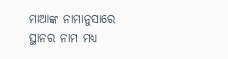ମାଆଙ୍କ ନାମାନୁସାରେ ସ୍ଥାନର ନାମ ମଧ୍ୟ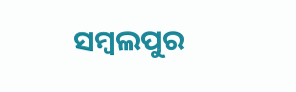ସମ୍ବଲପୁର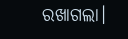ରଖାଗଲା।